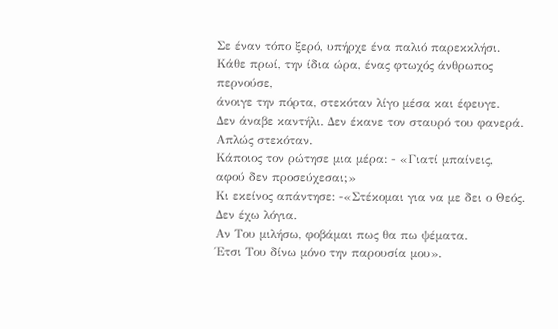Σε έναν τόπο ξερό, υπήρχε ένα παλιό παρεκκλήσι.
Κάθε πρωί, την ίδια ώρα, ένας φτωχός άνθρωπος περνούσε,
άνοιγε την πόρτα, στεκόταν λίγο μέσα και έφευγε.
Δεν άναβε καντήλι. Δεν έκανε τον σταυρό του φανερά.
Απλώς στεκόταν.
Κάποιος τον ρώτησε μια μέρα: - «Γιατί μπαίνεις, αφού δεν προσεύχεσαι;»
Κι εκείνος απάντησε: -«Στέκομαι για να με δει ο Θεός. Δεν έχω λόγια.
Αν Του μιλήσω, φοβάμαι πως θα πω ψέματα.
Έτσι Του δίνω μόνο την παρουσία μου».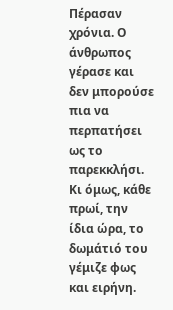Πέρασαν χρόνια. Ο άνθρωπος γέρασε και δεν μπορούσε
πια να περπατήσει ως το παρεκκλήσι.
Κι όμως, κάθε πρωί, την ίδια ώρα, το δωμάτιό του γέμιζε φως και ειρήνη.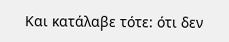Και κατάλαβε τότε: ότι δεν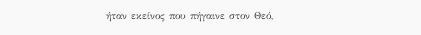ήταν εκείνος που πήγαινε στον Θεό,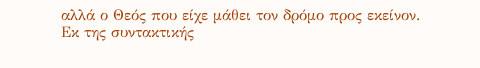αλλά ο Θεός που είχε μάθει τον δρόμο προς εκείνον.
Εκ της συντακτικής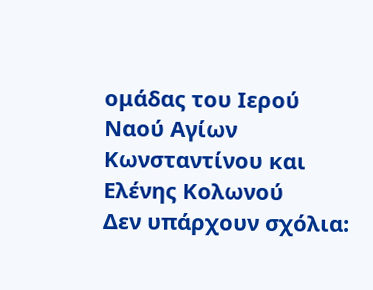ομάδας του Ιερού Ναού Αγίων Κωνσταντίνου και Ελένης Κολωνού
Δεν υπάρχουν σχόλια: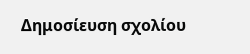Δημοσίευση σχολίου